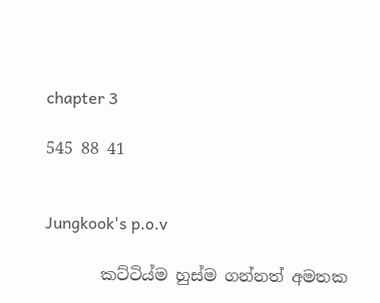chapter 3

545 88 41


Jungkook's p.o.v

       කට්ටිය්ම හුස්ම ගන්නත් අමතක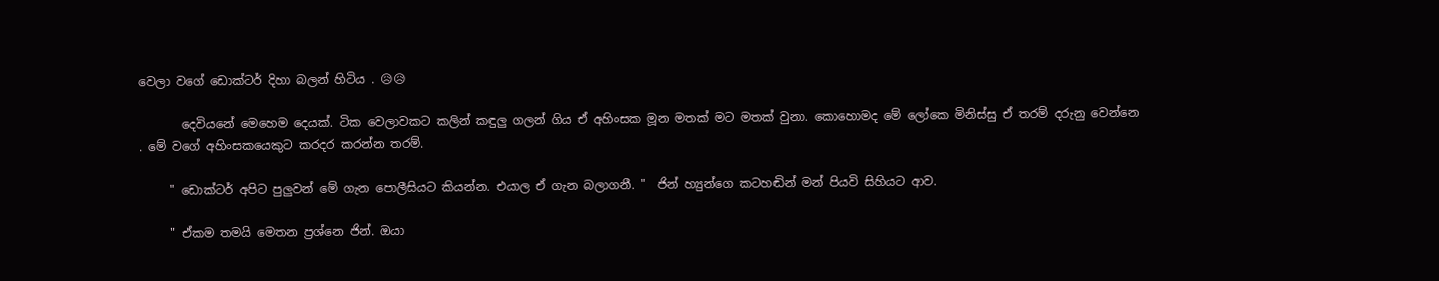වෙලා වගේ ඩොක්ටර් දිහා බලන් හිටිය . 😥😥

       දෙවියනේ මෙහෙම දෙයක්. ටික වෙලාවකට කලින් කඳුලු ගලන් ගිය ඒ අහිංසක මූන මතක් මට මතක් වුනා. කොහොමද මේ ලෝකෙ මිනිස්සු ඒ තරම් දරුනු වෙන්නෙ . මේ වගේ අහිංසකයෙකුට කරදර කරන්න තරම්.

     " ඩොක්ටර් අපිට පුලුවන් මේ ගැන පොලීසියට කියන්න. එයාල ඒ ගැන බලාගනී. "  ජින් හ්‍යුන්ගෙ කටහඬින් මන් පියවි සිහියට ආව.

     " ඒකම තමයි මෙතන ප්‍රශ්නෙ ජින්. ඔයා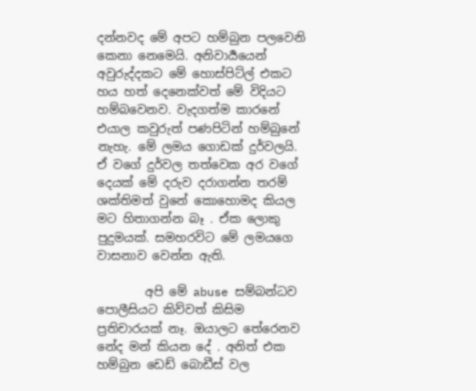දන්නවද මේ අපට හම්බුන පලවෙනි කෙනා නෙමෙයි. අනිවාර්‍යයෙන් අවුරුද්දකට මේ හොස්පිට්ල් එකට හය හත් දෙනෙක්වත් මේ විදියට හම්බවෙනව. වැදගත්ම කාරනේ එයාල කවුරුත් පණපිටින් හම්බුනේ නැහැ. මේ ලමය ගොඩක් දුර්වලයි. ඒ වගේ දුර්වල තත්වෙක අර වගේ දෙයක් මේ දරුව දරාගන්න තරම් ශක්තිමත් වුනේ කොහොමද කියල මට හිතාගන්න බෑ . ඒක ලොකු පුදුමයක්. සමහරවිට මේ ලමයගෙ වාසනාව වෙන්න ඇති.

        අපි මේ abuse සම්බන්ධව පොලීසියට කිව්වත් කිසිම ප්‍රතිචාරයක් නෑ. ඔයාලට තේරෙනව නේද මන් කියන දේ . අනිත් එක හම්බුන ඩෙඩ් බොඩීස් වල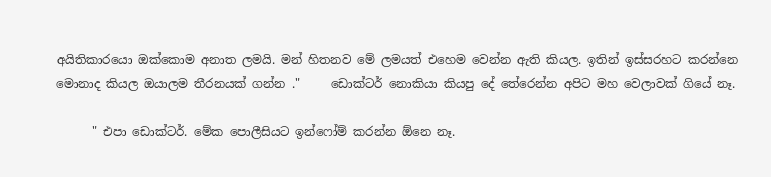අයිතිකාරයො ඔක්කොම අනාත ලමයි. මන් හිතනව මේ ලමයත් එහෙම වෙන්න ඇති කියල. ඉතින් ඉස්සරහට කරන්නෙ මොනාද කියල ඔයාලම තීරනයක් ගන්න ."     ඩොක්ටර් නොකියා කියපු දේ තේරෙන්න අපිට මහ වෙලාවක් ගියේ නෑ.

      " එපා ඩොක්ටර්. මේක පොලීසියට ඉන්ෆෝම් කරන්න ඕනෙ නෑ.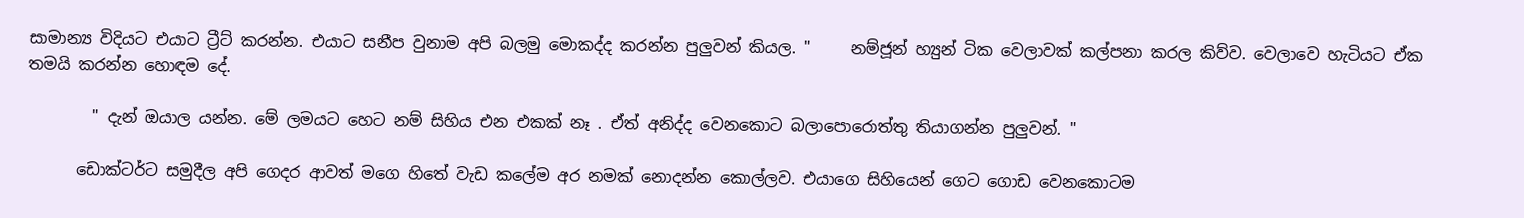සාමාන්‍ය විදියට එයාට ට්‍රීට් කරන්න. එයාට සනීප වුනාම අපි බලමු මොකද්ද කරන්න පුලුවන් කියල. "     නම්ජූන් හ්‍යුන් ටික වෙලාවක් කල්පනා කරල කිව්ව. වෙලාවෙ හැටියට ඒක තමයි කරන්න හොඳම දේ.

        " දැන් ඔයාල යන්න. මේ ලමයට හෙට නම් සිහිය එන එකක් නෑ . ඒත් අනිද්ද වෙනකොට බලාපොරොත්තු තියාගන්න පුලුවන්. "

      ඩොක්ටර්ට සමුදීල අපි ගෙදර ආවත් මගෙ හිතේ වැඩ කලේම අර නමක් නොදන්න කොල්ලව. එයාගෙ සිහියෙන් ගෙට ගොඩ වෙනකොටම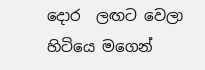දොර  ලඟට වෙලා හිටියෙ මගෙන්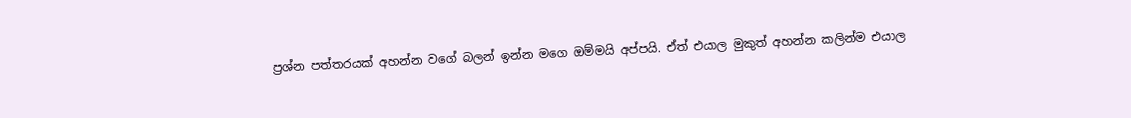ප්‍රශ්න පත්තරයක් අහන්න වගේ බලන් ඉන්න මගෙ ඔම්මයි අප්පයි. ඒත් එයාල මුකුත් අහන්න කලින්ම එයාල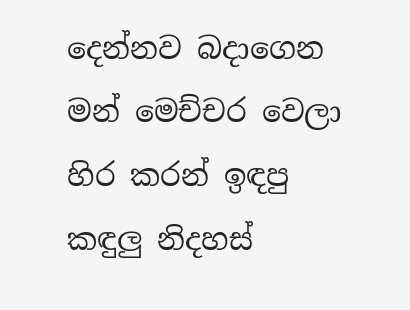දෙන්නව බදාගෙන මන් මෙච්චර වෙලා හිර කරන් ඉඳපු කඳුලු නිදහස්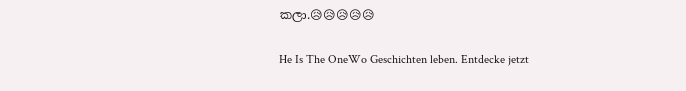කලා.😥😥😥😥😥

He Is The OneWo Geschichten leben. Entdecke jetzt